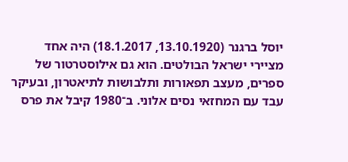יוסל ברגנר (13.10.1920, 18.1.2017) היה אחד מציירי ישראל הבולטים. הוא גם אילוסטרטור של ספרים, מעצב תפאורות ותלבושות לתיאטרון, ובעיקר עבד עם המחזאי נסים אלוני. ב־1980 קיבל את פרס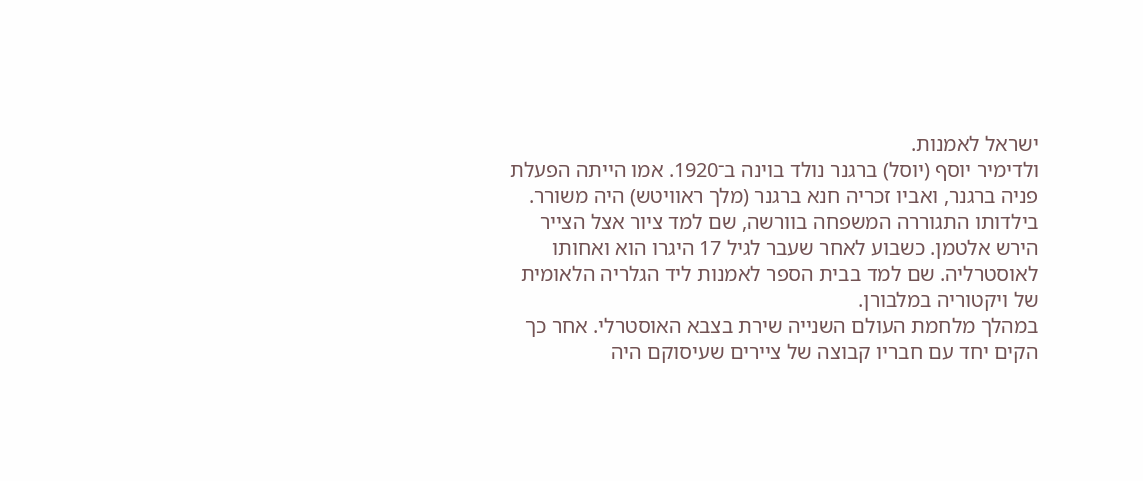ישראל לאמנות.
ולדימיר יוסף (יוסל) ברגנר נולד בוינה ב־1920. אמו הייתה הפעלת פניה ברגנר, ואביו זכריה חנא ברגנר (מלך ראוויטש) היה משורר. בילדותו התגוררה המשפחה בוורשה, שם למד ציור אצל הצייר הירש אלטמן. כשבוע לאחר שעבר לגיל 17 היגרו הוא ואחותו לאוסטרליה. שם למד בבית הספר לאמנות ליד הגלריה הלאומית של ויקטוריה במלבורן.
במהלך מלחמת העולם השנייה שירת בצבא האוסטרלי. אחר כך הקים יחד עם חבריו קבוצה של ציירים שעיסוקם היה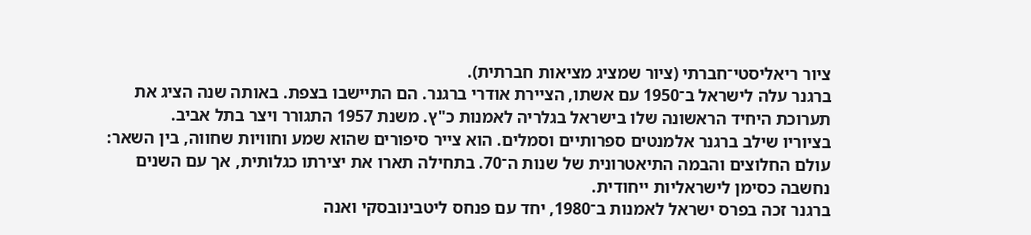ציור ריאליסטי־חברתי (ציור שמציג מציאות חברתית).
ברגנר עלה לישראל ב־1950 עם אשתו, הציירת אודרי ברגנר. הם התיישבו בצפת. באותה שנה הציג את תערוכת היחיד הראשונה שלו בישראל בגלריה לאמנות כ"ץ. משנת 1957 התגורר ויצר בתל אביב.
בציוריו שילב ברגנר אלמנטים ספרותיים וסמלים. הוא צייר סיפורים שהוא שמע וחוויות שחווה, בין השאר: עולם החלוצים והבמה התיאטרונית של שנות ה־70. בתחילה תארו את יצירתו כגלותית, אך עם השנים נחשבה כסימן לישראליות ייחודית.
ברגנר זכה בפרס ישראל לאמנות ב־1980, יחד עם פנחס ליטבינובסקי ואנה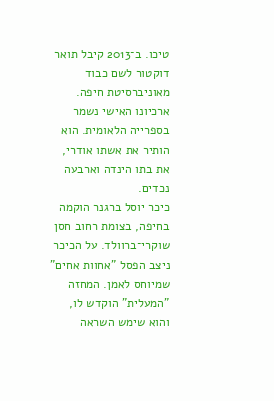טיכו. ב־2013 קיבל תואר דוקטור לשם כבוד מאוניברסיטת חיפה. ארכיונו האישי נשמר בספרייה הלאומית. הוא הותיר את אשתו אודרי, את בתו הינדה וארבעה נכדים.
כיכר יוסל ברגנר הוקמה בחיפה, בצומת רחוב חסן שוקרי־ברוולד. על הכיכר ניצב הפסל "אחוות אחים" שמיוחס לאמן. המחזה "המעלית" הוקדש לו, והוא שימש השראה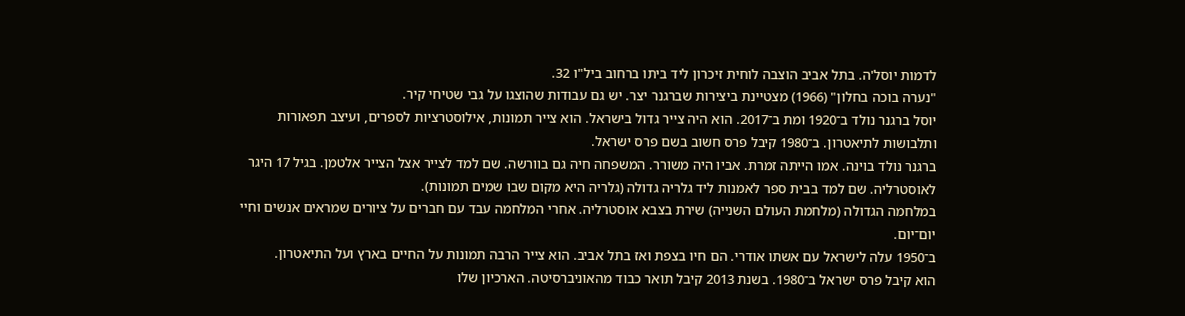לדמות יוסל'ה. בתל אביב הוצבה לוחית זיכרון ליד ביתו ברחוב ביל"ו 32.
"נערה בוכה בחלון" (1966) מצטיינת ביצירות שברגנר יצר. יש גם עבודות שהוצגו על גבי שטיחי קיר.
יוסל ברגנר נולד ב־1920 ומת ב־2017. הוא היה צייר גדול בישראל. הוא צייר תמונות, אילוסטרציות לספרים, ועיצב תפאורות ותלבושות לתיאטרון. ב־1980 קיבל פרס חשוב בשם פרס ישראל.
ברגנר נולד בוינה. אמו הייתה זמרת. אביו היה משורר. המשפחה חיה גם בוורשה. שם למד לצייר אצל הצייר אלטמן. בגיל 17 היגר לאוסטרליה. שם למד בבית ספר לאמנות ליד גלריה גדולה (גלריה היא מקום שבו שמים תמונות).
במלחמה הגדולה (מלחמת העולם השנייה) שירת בצבא אוסטרליה. אחרי המלחמה עבד עם חברים על ציורים שמראים אנשים וחיי יום־יום.
ב־1950 עלה לישראל עם אשתו אודרי. הם חיו בצפת ואז בתל אביב. הוא צייר הרבה תמונות על החיים בארץ ועל התיאטרון.
הוא קיבל פרס ישראל ב־1980. בשנת 2013 קיבל תואר כבוד מהאוניברסיטה. הארכיון שלו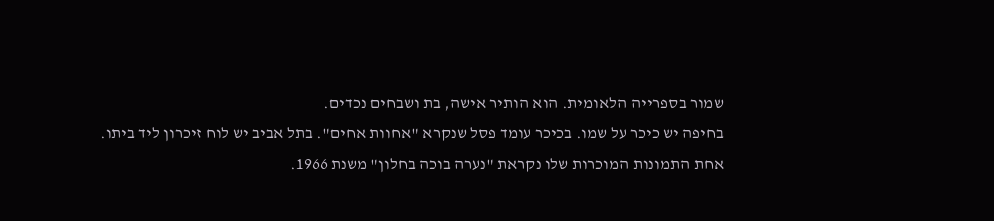שמור בספרייה הלאומית. הוא הותיר אישה, בת ושבחים נכדים.
בחיפה יש כיכר על שמו. בכיכר עומד פסל שנקרא "אחוות אחים". בתל אביב יש לוח זיכרון ליד ביתו.
אחת התמונות המוכרות שלו נקראת "נערה בוכה בחלון" משנת 1966.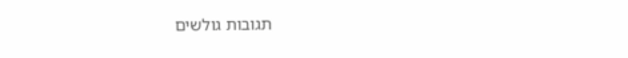תגובות גולשים